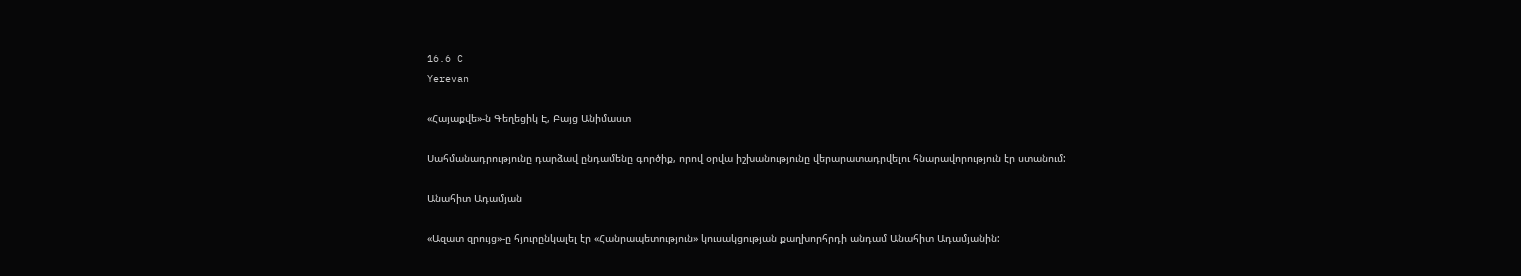16.6 C
Yerevan

«Հայաքվե»-ն Գեղեցիկ Է, Բայց Անիմաստ

Սահմանադրությունը դարձավ ընդամենը գործիք, որով օրվա իշխանությունը վերարատադրվելու հնարավորություն էր ստանում:

Անահիտ Ադամյան

«Ազատ զրույց»-ը հյուրընկալել էր «Հանրապետություն» կուսակցության քաղխորհրդի անդամ Անահիտ Ադամյանին: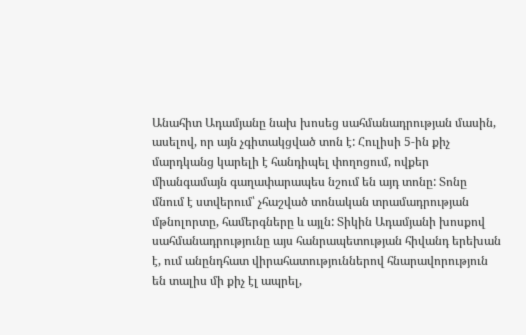Անահիտ Ադամյանը նախ խոսեց սահմանադրության մասին, ասելով, որ այն չգիտակցված տոն է: Հուլիսի 5‑ին քիչ մարդկանց կարելի է հանդիպել փողոցում, ովքեր միանգամայն գաղափարապես նշում են այդ տոնը: Տոնը մնում է ստվերում՝ չհաշված տոնական տրամադրության մթնոլորտը, համերգները և այլն: Տիկին Ադամյանի խոսքով սահմանադրությունը այս հանրապետության հիվանդ երեխան է, ում անընդհատ վիրահատություններով հնարավորություն են տալիս մի քիչ էլ ապրել,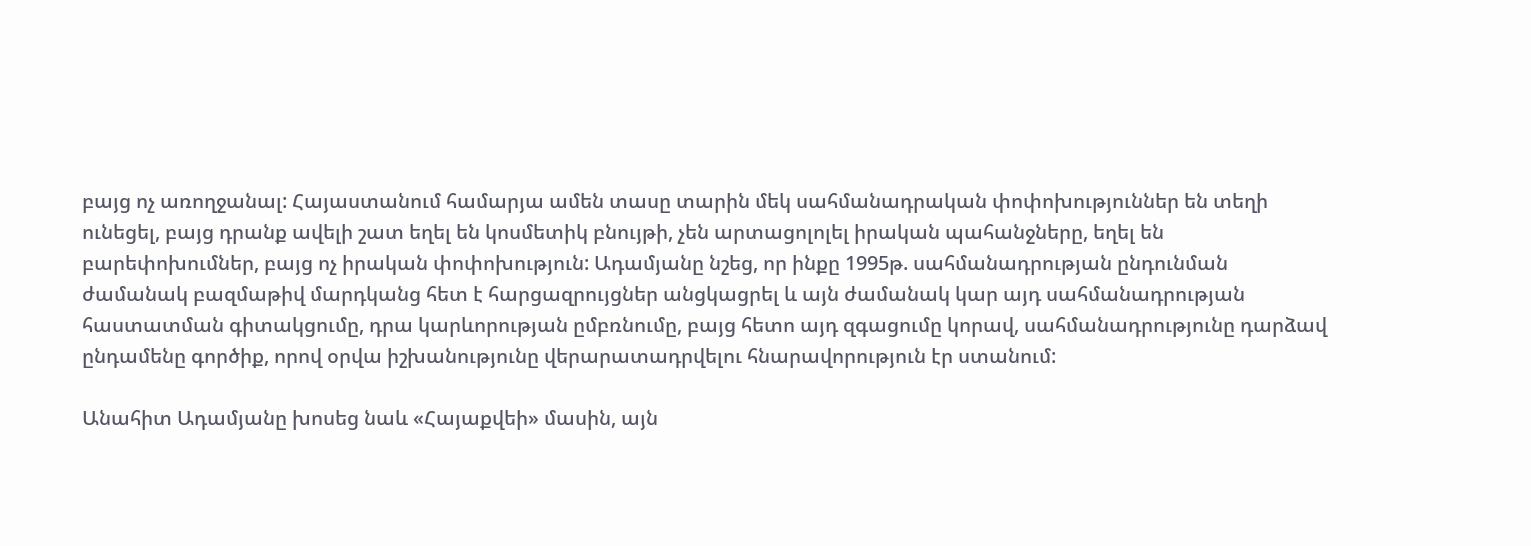բայց ոչ առողջանալ: Հայաստանում համարյա ամեն տասը տարին մեկ սահմանադրական փոփոխություններ են տեղի ունեցել, բայց դրանք ավելի շատ եղել են կոսմետիկ բնույթի, չեն արտացոլոլել իրական պահանջները, եղել են բարեփոխումներ, բայց ոչ իրական փոփոխություն: Ադամյանը նշեց, որ ինքը 1995թ. սահմանադրության ընդունման ժամանակ բազմաթիվ մարդկանց հետ է հարցազրույցներ անցկացրել և այն ժամանակ կար այդ սահմանադրության հաստատման գիտակցումը, դրա կարևորության ըմբռնումը, բայց հետո այդ զգացումը կորավ, սահմանադրությունը դարձավ ընդամենը գործիք, որով օրվա իշխանությունը վերարատադրվելու հնարավորություն էր ստանում:

Անահիտ Ադամյանը խոսեց նաև «Հայաքվեի» մասին, այն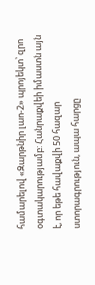համարելով «Զարթնիր լաո‑2» պրոյեկտ՝ զրո օգտակարությամբ: Հանրաքվեի իմաստն այն է, որ եթե հավաքվի 50 հազար ստորագրություն, ապա հարցը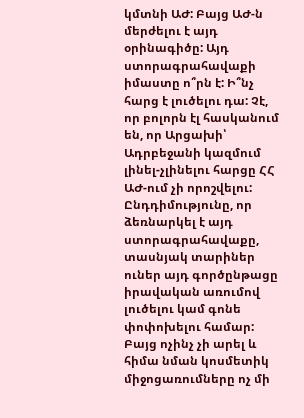կմտնի ԱԺ: Բայց ԱԺ‑ն մերժելու է այդ օրինագիծը: Այդ ստորագրահավաքի իմաստը ո՞րն է: Ի՞նչ հարց է լուծելու դա: Չէ, որ բոլորն էլ հասկանում են, որ Արցախի՝ Ադրբեջանի կազմում լինել-չլինելու հարցը ՀՀ ԱԺ-ում չի որոշվելու: Ընդդիմությունը, որ ձեռնարկել է այդ ստորագրահավաքը, տասնյակ տարիներ ուներ այդ գործընթացը իրավական առումով լուծելու կամ գոնե փոփոխելու համար: Բայց ոչինչ չի արել և հիմա նման կոսմետիկ միջոցառումները ոչ մի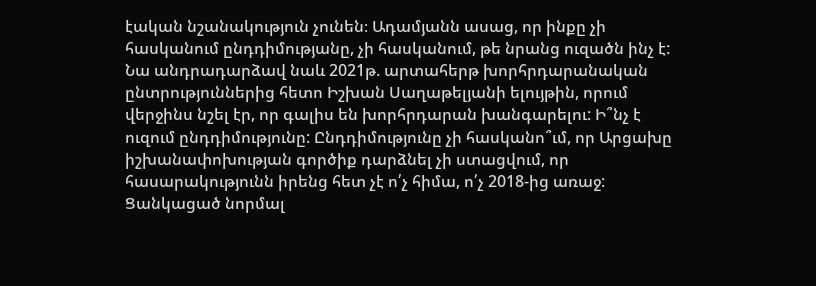էական նշանակություն չունեն։ Ադամյանն ասաց, որ ինքը չի հասկանում ընդդիմությանը, չի հասկանում, թե նրանց ուզածն ինչ է: Նա անդրադարձավ նաև 2021թ. արտահերթ խորհրդարանական ընտրություններից հետո Իշխան Սաղաթելյանի ելույթին, որում վերջինս նշել էր, որ գալիս են խորհրդարան խանգարելու: Ի՞նչ է ուզում ընդդիմությունը: Ընդդիմությունը չի հասկանո՞ւմ, որ Արցախը իշխանափոխության գործիք դարձնել չի ստացվում, որ հասարակությունն իրենց հետ չէ ո՛չ հիմա, ո՛չ 2018-ից առաջ: Ցանկացած նորմալ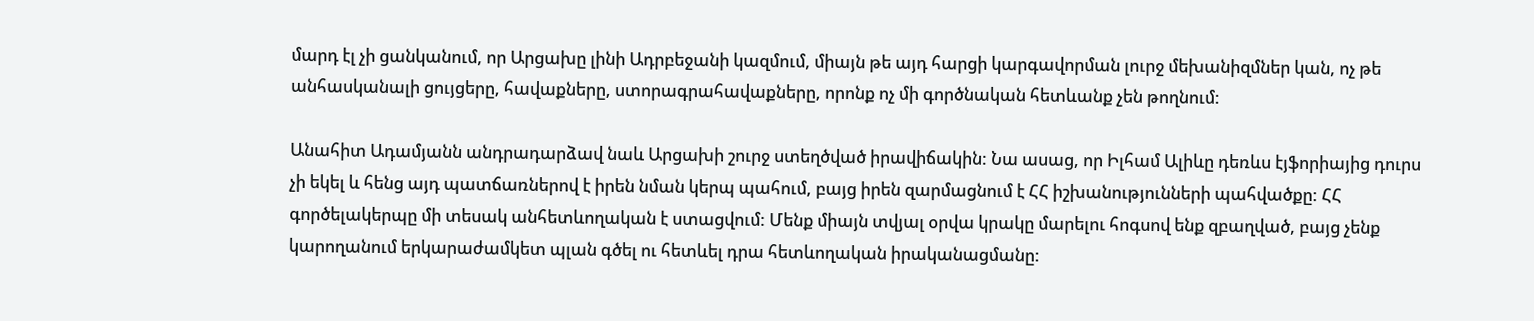մարդ էլ չի ցանկանում, որ Արցախը լինի Ադրբեջանի կազմում, միայն թե այդ հարցի կարգավորման լուրջ մեխանիզմներ կան, ոչ թե անհասկանալի ցույցերը, հավաքները, ստորագրահավաքները, որոնք ոչ մի գործնական հետևանք չեն թողնում:

Անահիտ Ադամյանն անդրադարձավ նաև Արցախի շուրջ ստեղծված իրավիճակին: Նա ասաց, որ Իլհամ Ալիևը դեռևս էյֆորիայից դուրս չի եկել և հենց այդ պատճառներով է իրեն նման կերպ պահում, բայց իրեն զարմացնում է ՀՀ իշխանությունների պահվածքը: ՀՀ գործելակերպը մի տեսակ անհետևողական է ստացվում: Մենք միայն տվյալ օրվա կրակը մարելու հոգսով ենք զբաղված, բայց չենք կարողանում երկարաժամկետ պլան գծել ու հետևել դրա հետևողական իրականացմանը: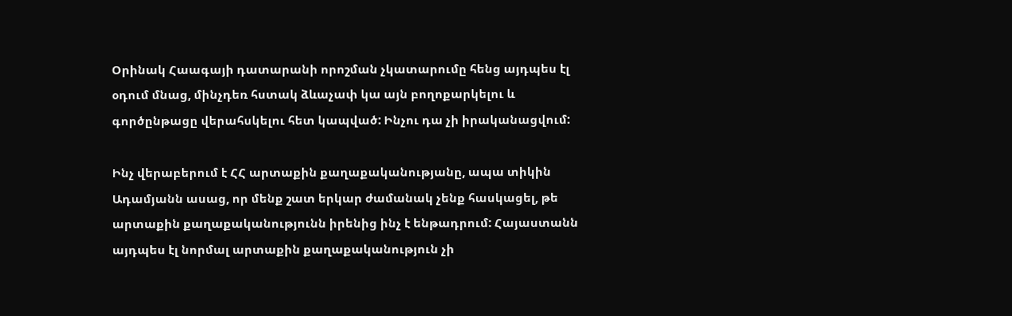Օրինակ Հաագայի դատարանի որոշման չկատարումը հենց այդպես էլ օդում մնաց, մինչդեռ հստակ ձևաչափ կա այն բողոքարկելու և գործընթացը վերահսկելու հետ կապված: Ինչու դա չի իրականացվում:

Ինչ վերաբերում է ՀՀ արտաքին քաղաքականությանը, ապա տիկին Ադամյանն ասաց, որ մենք շատ երկար ժամանակ չենք հասկացել, թե արտաքին քաղաքականությունն իրենից ինչ է ենթադրում: Հայաստանն այդպես էլ նորմալ արտաքին քաղաքականություն չի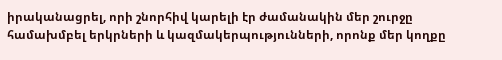իրականացրել, որի շնորհիվ կարելի էր ժամանակին մեր շուրջը համախմբել երկրների և կազմակերպությունների, որոնք մեր կողքը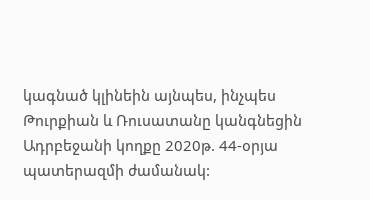կագնած կլինեին այնպես, ինչպես Թուրքիան և Ռուսատանը կանգնեցին Ադրբեջանի կողքը 2020թ. 44-օրյա պատերազմի ժամանակ: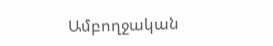Ամբողջական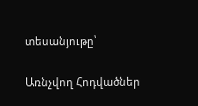տեսանյութը՝

Առնչվող Հոդվածներ